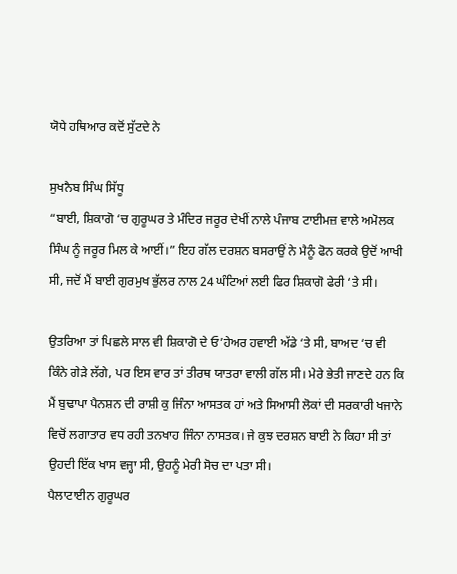ਯੋਧੇ ਹਥਿਆਰ ਕਦੋਂ ਸੁੱਟਦੇ ਨੇ

ਸੁਖਨੈਬ ਸਿੰਘ ਸਿੱਧੂ
“ਬਾਈ, ਸ਼ਿਕਾਗੋ ‘ਚ ਗੁਰੂਘਰ ਤੇ ਮੰਦਿਰ ਜਰੂਰ ਦੇਖੀਂ ਨਾਲੇ ਪੰਜਾਬ ਟਾਈਮਜ਼ ਵਾਲੇ ਅਮੋਲਕ ਸਿੰਘ ਨੂੰ ਜਰੂਰ ਮਿਲ ਕੇ ਆਈਂ।” ਇਹ ਗੱਲ ਦਰਸ਼ਨ ਬਸਰਾਉਂ ਨੇ ਮੈਨੂੰ ਫੋਨ ਕਰਕੇ ਉਦੋਂ ਆਖੀ ਸੀ, ਜਦੋਂ ਮੈਂ ਬਾਈ ਗੁਰਮੁਖ ਭੁੱਲਰ ਨਾਲ 24 ਘੰਟਿਆਂ ਲਈ ਫਿਰ ਸ਼ਿਕਾਗੋ ਫੇਰੀ ‘ਤੇ ਸੀ।

ਉਤਰਿਆ ਤਾਂ ਪਿਛਲੇ ਸਾਲ ਵੀ ਸ਼ਿਕਾਗੋ ਦੇ ਓ’ਹੇਅਰ ਹਵਾਈ ਅੱਡੇ ‘ਤੇ ਸੀ, ਬਾਅਦ ‘ਚ ਵੀ ਕਿੰਨੇ ਗੇੜੇ ਲੱਗੇ, ਪਰ ਇਸ ਵਾਰ ਤਾਂ ਤੀਰਥ ਯਾਤਰਾ ਵਾਲੀ ਗੱਲ ਸੀ। ਮੇਰੇ ਭੇਤੀ ਜਾਣਦੇ ਹਨ ਕਿ ਮੈਂ ਬੁਢਾਪਾ ਪੈਨਸ਼ਨ ਦੀ ਰਾਸ਼ੀ ਕੁ ਜਿੰਨਾ ਆਸਤਕ ਹਾਂ ਅਤੇ ਸਿਆਸੀ ਲੋਕਾਂ ਦੀ ਸਰਕਾਰੀ ਖਜਾਨੇ ਵਿਚੋਂ ਲਗਾਤਾਰ ਵਧ ਰਹੀ ਤਨਖਾਹ ਜਿੰਨਾ ਨਾਸਤਕ। ਜੇ ਕੁਝ ਦਰਸ਼ਨ ਬਾਈ ਨੇ ਕਿਹਾ ਸੀ ਤਾਂ ਉਹਦੀ ਇੱਕ ਖਾਸ ਵਜ੍ਹਾ ਸੀ, ਉਹਨੂੰ ਮੇਰੀ ਸੋਚ ਦਾ ਪਤਾ ਸੀ।
ਪੈਲਾਟਾਈਨ ਗੁਰੂਘਰ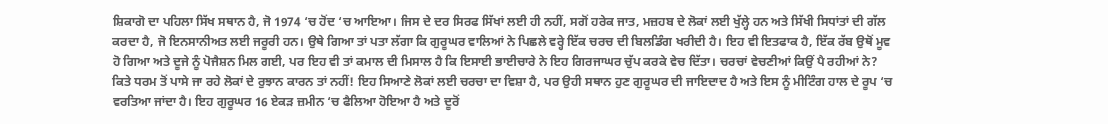ਸ਼ਿਕਾਗੋ ਦਾ ਪਹਿਲਾ ਸਿੱਖ ਸਥਾਨ ਹੈ, ਜੋ 1974 ‘ਚ ਹੋਂਦ ‘ਚ ਆਇਆ। ਜਿਸ ਦੇ ਦਰ ਸਿਰਫ ਸਿੱਖਾਂ ਲਈ ਹੀ ਨਹੀਂ, ਸਗੋਂ ਹਰੇਕ ਜਾਤ, ਮਜ਼ਹਬ ਦੇ ਲੋਕਾਂ ਲਈ ਖੁੱਲ੍ਹੇ ਹਨ ਅਤੇ ਸਿੱਖੀ ਸਿਧਾਂਤਾਂ ਦੀ ਗੱਲ ਕਰਦਾ ਹੈ, ਜੋ ਇਨਸਾਨੀਅਤ ਲਈ ਜਰੂਰੀ ਹਨ। ਉਥੇ ਗਿਆ ਤਾਂ ਪਤਾ ਲੱਗਾ ਕਿ ਗੁਰੂਘਰ ਵਾਲਿਆਂ ਨੇ ਪਿਛਲੇ ਵਰ੍ਹੇ ਇੱਕ ਚਰਚ ਦੀ ਬਿਲਡਿੰਗ ਖਰੀਦੀ ਹੈ। ਇਹ ਵੀ ਇਤਫਾਕ ਹੈ, ਇੱਕ ਰੱਬ ਉਥੋਂ ਮੂਵ ਹੋ ਗਿਆ ਅਤੇ ਦੂਜੇ ਨੂੰ ਪੋਜੈਸ਼ਨ ਮਿਲ ਗਈ, ਪਰ ਇਹ ਵੀ ਤਾਂ ਕਮਾਲ ਦੀ ਮਿਸਾਲ ਹੈ ਕਿ ਇਸਾਈ ਭਾਈਚਾਰੇ ਨੇ ਇਹ ਗਿਰਜਾਘਰ ਚੁੱਪ ਕਰਕੇ ਵੇਚ ਦਿੱਤਾ। ਚਰਚਾਂ ਵੇਚਣੀਆਂ ਕਿਉਂ ਪੈ ਰਹੀਆਂ ਨੇ? ਕਿਤੇ ਧਰਮ ਤੋਂ ਪਾਸੇ ਜਾ ਰਹੇ ਲੋਕਾਂ ਦੇ ਰੁਝਾਨ ਕਾਰਨ ਤਾਂ ਨਹੀਂ! ਇਹ ਸਿਆਣੇ ਲੋਕਾਂ ਲਈ ਚਰਚਾ ਦਾ ਵਿਸ਼ਾ ਹੈ, ਪਰ ਉਹੀ ਸਥਾਨ ਹੁਣ ਗੁਰੂਘਰ ਦੀ ਜਾਇਦਾਦ ਹੈ ਅਤੇ ਇਸ ਨੂੰ ਮੀਟਿੰਗ ਹਾਲ ਦੇ ਰੂਪ ‘ਚ ਵਰਤਿਆ ਜਾਂਦਾ ਹੈ। ਇਹ ਗੁਰੂਘਰ 16 ਏਕੜ ਜ਼ਮੀਨ ‘ਚ ਫੈਲਿਆ ਹੋਇਆ ਹੈ ਅਤੇ ਦੂਰੋਂ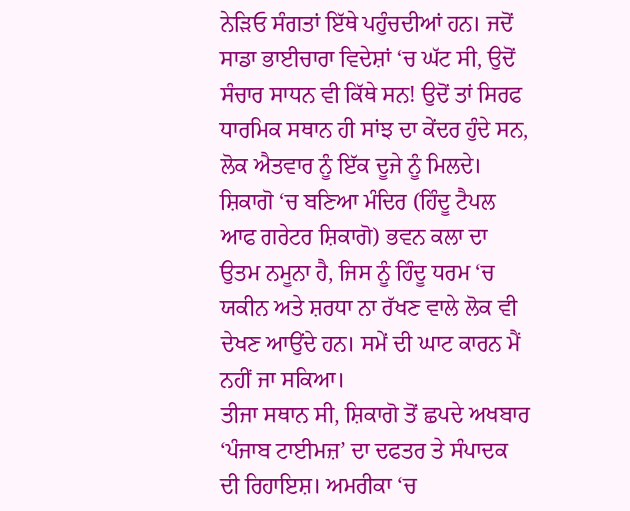ਨੇੜਿਓ ਸੰਗਤਾਂ ਇੱਥੇ ਪਹੁੰਚਦੀਆਂ ਹਨ। ਜਦੋਂ ਸਾਡਾ ਭਾਈਚਾਰਾ ਵਿਦੇਸ਼ਾਂ ‘ਚ ਘੱਟ ਸੀ, ਉਦੋਂ ਸੰਚਾਰ ਸਾਧਨ ਵੀ ਕਿੱਥੇ ਸਨ! ਉਦੋਂ ਤਾਂ ਸਿਰਫ ਧਾਰਮਿਕ ਸਥਾਨ ਹੀ ਸਾਂਝ ਦਾ ਕੇਂਦਰ ਹੁੰਦੇ ਸਨ, ਲੋਕ ਐਤਵਾਰ ਨੂੰ ਇੱਕ ਦੂਜੇ ਨੂੰ ਮਿਲਦੇ।
ਸ਼ਿਕਾਗੋ ‘ਚ ਬਣਿਆ ਮੰਦਿਰ (ਹਿੰਦੂ ਟੈਪਲ ਆਫ ਗਰੇਟਰ ਸ਼ਿਕਾਗੋ) ਭਵਨ ਕਲਾ ਦਾ ਉਤਮ ਨਮੂਨਾ ਹੈ, ਜਿਸ ਨੂੰ ਹਿੰਦੂ ਧਰਮ ‘ਚ ਯਕੀਨ ਅਤੇ ਸ਼ਰਧਾ ਨਾ ਰੱਖਣ ਵਾਲੇ ਲੋਕ ਵੀ ਦੇਖਣ ਆਉਂਦੇ ਹਨ। ਸਮੇਂ ਦੀ ਘਾਟ ਕਾਰਨ ਮੈਂ ਨਹੀਂ ਜਾ ਸਕਿਆ।
ਤੀਜਾ ਸਥਾਨ ਸੀ, ਸ਼ਿਕਾਗੋ ਤੋਂ ਛਪਦੇ ਅਖਬਾਰ ‘ਪੰਜਾਬ ਟਾਈਮਜ਼’ ਦਾ ਦਫਤਰ ਤੇ ਸੰਪਾਦਕ ਦੀ ਰਿਹਾਇਸ਼। ਅਮਰੀਕਾ ‘ਚ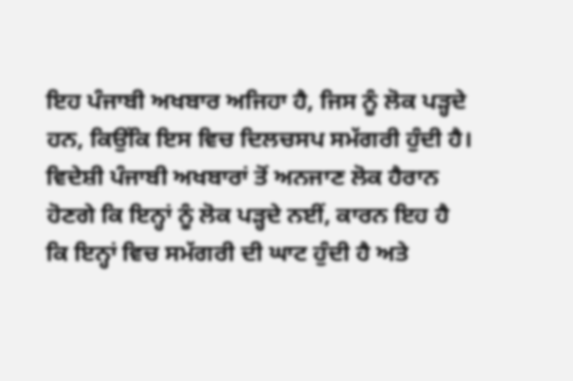ਇਹ ਪੰਜਾਬੀ ਅਖਬਾਰ ਅਜਿਹਾ ਹੈ, ਜਿਸ ਨੂੰ ਲੋਕ ਪੜ੍ਹਦੇ ਹਨ, ਕਿਉਂਕਿ ਇਸ ਵਿਚ ਦਿਲਚਸਪ ਸਮੱਗਰੀ ਹੁੰਦੀ ਹੈ। ਵਿਦੇਸ਼ੀ ਪੰਜਾਬੀ ਅਖਬਾਰਾਂ ਤੋਂ ਅਨਜਾਣ ਲੋਕ ਹੈਰਾਨ ਹੋਣਗੇ ਕਿ ਇਨ੍ਹਾਂ ਨੂੰ ਲੋਕ ਪੜ੍ਹਦੇ ਨਈਂ, ਕਾਰਨ ਇਹ ਹੈ ਕਿ ਇਨ੍ਹਾਂ ਵਿਚ ਸਮੱਗਰੀ ਦੀ ਘਾਟ ਹੁੰਦੀ ਹੈ ਅਤੇ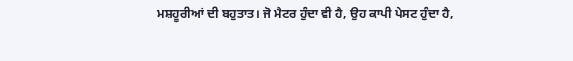ਮਸ਼ਹੂਰੀਆਂ ਦੀ ਬਹੁਤਾਤ। ਜੋ ਮੈਟਰ ਹੁੰਦਾ ਵੀ ਹੈ, ਉਹ ਕਾਪੀ ਪੇਸਟ ਹੁੰਦਾ ਹੈ,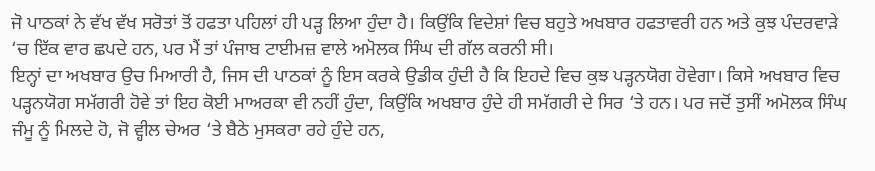ਜੋ ਪਾਠਕਾਂ ਨੇ ਵੱਖ ਵੱਖ ਸਰੋਤਾਂ ਤੋਂ ਹਫਤਾ ਪਹਿਲਾਂ ਹੀ ਪੜ੍ਹ ਲਿਆ ਹੁੰਦਾ ਹੈ। ਕਿਉਂਕਿ ਵਿਦੇਸ਼ਾਂ ਵਿਚ ਬਹੁਤੇ ਅਖਬਾਰ ਹਫਤਾਵਰੀ ਹਨ ਅਤੇ ਕੁਝ ਪੰਦਰਵਾੜੇ ‘ਚ ਇੱਕ ਵਾਰ ਛਪਦੇ ਹਨ, ਪਰ ਮੈਂ ਤਾਂ ਪੰਜਾਬ ਟਾਈਮਜ਼ ਵਾਲੇ ਅਮੋਲਕ ਸਿੰਘ ਦੀ ਗੱਲ ਕਰਨੀ ਸੀ।
ਇਨ੍ਹਾਂ ਦਾ ਅਖਬਾਰ ਉਚ ਮਿਆਰੀ ਹੈ, ਜਿਸ ਦੀ ਪਾਠਕਾਂ ਨੂੰ ਇਸ ਕਰਕੇ ਉਡੀਕ ਹੁੰਦੀ ਹੈ ਕਿ ਇਹਦੇ ਵਿਚ ਕੁਝ ਪੜ੍ਹਨਯੋਗ ਹੋਵੇਗਾ। ਕਿਸੇ ਅਖਬਾਰ ਵਿਚ ਪੜ੍ਹਨਯੋਗ ਸਮੱਗਰੀ ਹੋਵੇ ਤਾਂ ਇਹ ਕੋਈ ਮਾਅਰਕਾ ਵੀ ਨਹੀਂ ਹੁੰਦਾ, ਕਿਉਂਕਿ ਅਖਬਾਰ ਹੁੰਦੇ ਹੀ ਸਮੱਗਰੀ ਦੇ ਸਿਰ ‘ਤੇ ਹਨ। ਪਰ ਜਦੋਂ ਤੁਸੀਂ ਅਮੋਲਕ ਸਿੰਘ ਜੰਮੂ ਨੂੰ ਮਿਲਦੇ ਹੋ, ਜੋ ਵ੍ਹੀਲ ਚੇਅਰ ‘ਤੇ ਬੈਠੇ ਮੁਸਕਰਾ ਰਹੇ ਹੁੰਦੇ ਹਨ,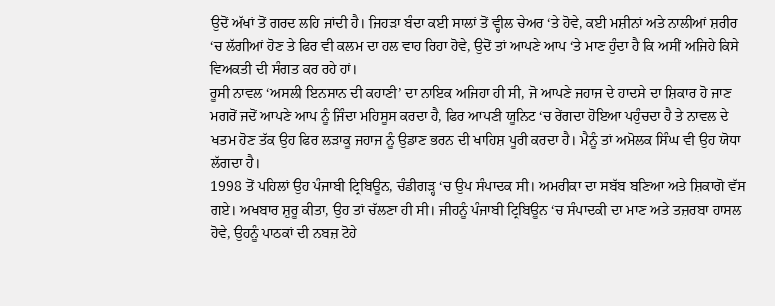ਉਦੋਂ ਅੱਖਾਂ ਤੋਂ ਗਰਦ ਲਹਿ ਜਾਂਦੀ ਹੈ। ਜਿਹੜਾ ਬੰਦਾ ਕਈ ਸਾਲਾਂ ਤੋਂ ਵ੍ਹੀਲ ਚੇਅਰ ‘ਤੇ ਹੋਵੇ, ਕਈ ਮਸ਼ੀਨਾਂ ਅਤੇ ਨਾਲੀਆਂ ਸ਼ਰੀਰ ‘ਚ ਲੱਗੀਆਂ ਹੋਣ ਤੇ ਫਿਰ ਵੀ ਕਲਮ ਦਾ ਹਲ ਵਾਹ ਰਿਹਾ ਹੋਵੇ, ਉਦੋਂ ਤਾਂ ਆਪਣੇ ਆਪ ‘ਤੇ ਮਾਣ ਹੁੰਦਾ ਹੈ ਕਿ ਅਸੀਂ ਅਜਿਹੇ ਕਿਸੇ ਵਿਅਕਤੀ ਦੀ ਸੰਗਤ ਕਰ ਰਹੇ ਹਾਂ।
ਰੂਸੀ ਨਾਵਲ ‘ਅਸਲੀ ਇਨਸਾਨ ਦੀ ਕਹਾਣੀ’ ਦਾ ਨਾਇਕ ਅਜਿਹਾ ਹੀ ਸੀ, ਜੋ ਆਪਣੇ ਜਹਾਜ ਦੇ ਹਾਦਸੇ ਦਾ ਸ਼ਿਕਾਰ ਹੋ ਜਾਣ ਮਗਰੋਂ ਜਦੋਂ ਆਪਣੇ ਆਪ ਨੂੰ ਜਿੰਦਾ ਮਹਿਸੂਸ ਕਰਦਾ ਹੈ, ਫਿਰ ਆਪਣੀ ਯੂਨਿਟ ‘ਚ ਰੇਂਗਦਾ ਹੋਇਆ ਪਹੁੰਚਦਾ ਹੈ ਤੇ ਨਾਵਲ ਦੇ ਖਤਮ ਹੋਣ ਤੱਕ ਉਹ ਫਿਰ ਲੜਾਕੂ ਜਹਾਜ ਨੂੰ ਉਡਾਣ ਭਰਨ ਦੀ ਖਾਹਿਸ਼ ਪੂਰੀ ਕਰਦਾ ਹੈ। ਮੈਨੂੰ ਤਾਂ ਅਮੋਲਕ ਸਿੰਘ ਵੀ ਉਹ ਯੋਧਾ ਲੱਗਦਾ ਹੈ।
1998 ਤੋਂ ਪਹਿਲਾਂ ਉਹ ਪੰਜਾਬੀ ਟ੍ਰਿਬਿਊਨ, ਚੰਡੀਗੜ੍ਹ ‘ਚ ਉਪ ਸੰਪਾਦਕ ਸੀ। ਅਮਰੀਕਾ ਦਾ ਸਬੱਬ ਬਣਿਆ ਅਤੇ ਸ਼ਿਕਾਗੋ ਵੱਸ ਗਏ। ਅਖਬਾਰ ਸ਼ੁਰੂ ਕੀਤਾ, ਉਹ ਤਾਂ ਚੱਲਣਾ ਹੀ ਸੀ। ਜੀਹਨੂੰ ਪੰਜਾਬੀ ਟ੍ਰਿਬਿਊਨ ‘ਚ ਸੰਪਾਦਕੀ ਦਾ ਮਾਣ ਅਤੇ ਤਜ਼ਰਬਾ ਹਾਸਲ ਹੋਵੇ, ਉਹਨੂੰ ਪਾਠਕਾਂ ਦੀ ਨਬਜ਼ ਟੋਹੇ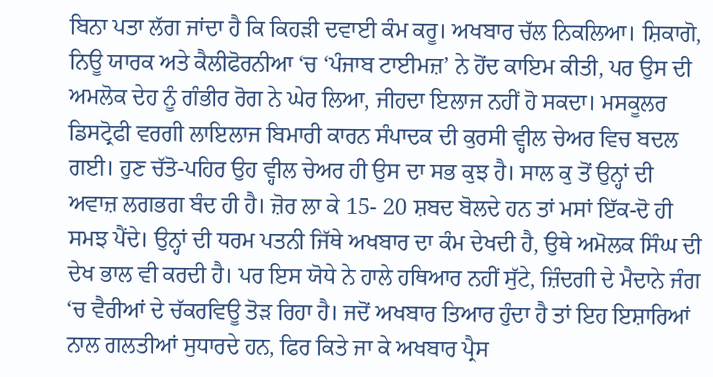ਬਿਨਾ ਪਤਾ ਲੱਗ ਜਾਂਦਾ ਹੈ ਕਿ ਕਿਹੜੀ ਦਵਾਈ ਕੰਮ ਕਰੂ। ਅਖਬਾਰ ਚੱਲ ਨਿਕਲਿਆ। ਸ਼ਿਕਾਗੋ, ਨਿਊ ਯਾਰਕ ਅਤੇ ਕੈਲੀਫੋਰਨੀਆ ‘ਚ ‘ਪੰਜਾਬ ਟਾਈਮਜ਼’ ਨੇ ਹੋਂਦ ਕਾਇਮ ਕੀਤੀ, ਪਰ ਉਸ ਦੀ ਅਮਲੋਕ ਦੇਹ ਨੂੰ ਗੰਭੀਰ ਰੋਗ ਨੇ ਘੇਰ ਲਿਆ, ਜੀਹਦਾ ਇਲਾਜ ਨਹੀਂ ਹੋ ਸਕਦਾ। ਮਸਕੂਲਰ ਡਿਸਟ੍ਰੋਫੀ ਵਰਗੀ ਲਾਇਲਾਜ ਬਿਮਾਰੀ ਕਾਰਨ ਸੰਪਾਦਕ ਦੀ ਕੁਰਸੀ ਵ੍ਹੀਲ ਚੇਅਰ ਵਿਚ ਬਦਲ ਗਈ। ਹੁਣ ਚੱਤੋ-ਪਹਿਰ ਉਹ ਵ੍ਹੀਲ ਚੇਅਰ ਹੀ ਉਸ ਦਾ ਸਭ ਕੁਝ ਹੈ। ਸਾਲ ਕੁ ਤੋਂ ਉਨ੍ਹਾਂ ਦੀ ਅਵਾਜ਼ ਲਗਭਗ ਬੰਦ ਹੀ ਹੈ। ਜ਼ੋਰ ਲਾ ਕੇ 15- 20 ਸ਼ਬਦ ਬੋਲਦੇ ਹਨ ਤਾਂ ਮਸਾਂ ਇੱਕ-ਦੋ ਹੀ ਸਮਝ ਪੈਂਦੇ। ਉਨ੍ਹਾਂ ਦੀ ਧਰਮ ਪਤਨੀ ਜਿੱਥੇ ਅਖਬਾਰ ਦਾ ਕੰਮ ਦੇਖਦੀ ਹੈ, ਉਥੇ ਅਮੋਲਕ ਸਿੰਘ ਦੀ ਦੇਖ ਭਾਲ ਵੀ ਕਰਦੀ ਹੈ। ਪਰ ਇਸ ਯੋਧੇ ਨੇ ਹਾਲੇ ਹਥਿਆਰ ਨਹੀਂ ਸੁੱਟੇ, ਜ਼ਿੰਦਗੀ ਦੇ ਮੈਦਾਨੇ ਜੰਗ ‘ਚ ਵੈਰੀਆਂ ਦੇ ਚੱਕਰਵਿਊ ਤੋੜ ਰਿਹਾ ਹੈ। ਜਦੋਂ ਅਖਬਾਰ ਤਿਆਰ ਹੁੰਦਾ ਹੈ ਤਾਂ ਇਹ ਇਸ਼ਾਰਿਆਂ ਨਾਲ ਗਲਤੀਆਂ ਸੁਧਾਰਦੇ ਹਨ, ਫਿਰ ਕਿਤੇ ਜਾ ਕੇ ਅਖਬਾਰ ਪ੍ਰੈਸ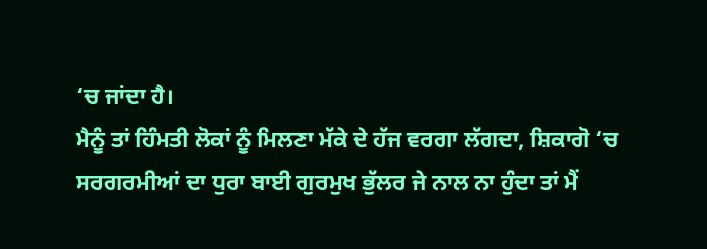‘ਚ ਜਾਂਦਾ ਹੈ।
ਮੈਨੂੰ ਤਾਂ ਹਿੰਮਤੀ ਲੋਕਾਂ ਨੂੰ ਮਿਲਣਾ ਮੱਕੇ ਦੇ ਹੱਜ ਵਰਗਾ ਲੱਗਦਾ, ਸ਼ਿਕਾਗੋ ‘ਚ ਸਰਗਰਮੀਆਂ ਦਾ ਧੁਰਾ ਬਾਈ ਗੁਰਮੁਖ ਭੁੱਲਰ ਜੇ ਨਾਲ ਨਾ ਹੁੰਦਾ ਤਾਂ ਮੈਂ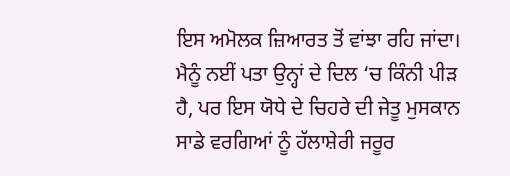ਇਸ ਅਮੋਲਕ ਜ਼ਿਆਰਤ ਤੋਂ ਵਾਂਝਾ ਰਹਿ ਜਾਂਦਾ।
ਮੈਨੂੰ ਨਈਂ ਪਤਾ ਉਨ੍ਹਾਂ ਦੇ ਦਿਲ ‘ਚ ਕਿੰਨੀ ਪੀੜ ਹੈ, ਪਰ ਇਸ ਯੋਧੇ ਦੇ ਚਿਹਰੇ ਦੀ ਜੇਤੂ ਮੁਸਕਾਨ ਸਾਡੇ ਵਰਗਿਆਂ ਨੂੰ ਹੱਲਾਸ਼ੇਰੀ ਜਰੂਰ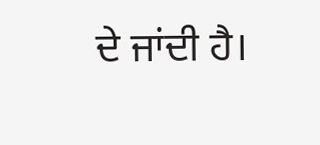ਦੇ ਜਾਂਦੀ ਹੈ।